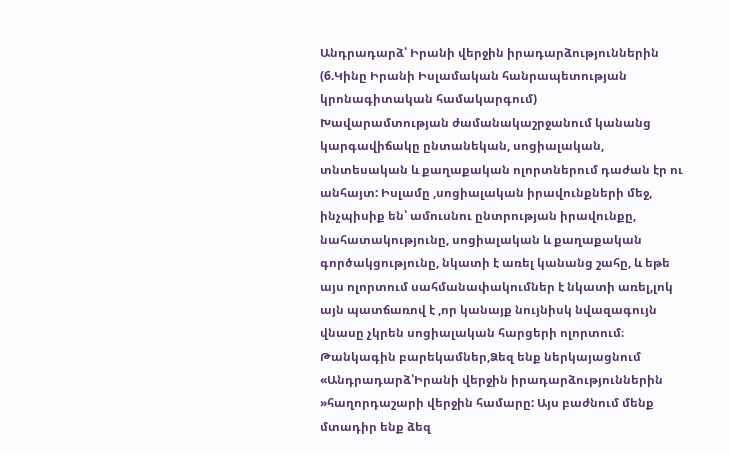Անդրադարձ՝ Իրանի վերջին իրադարձություններին (6.Կինը Իրանի Իսլամական հանրապետության կրոնագիտական համակարգում)
Խավարամտության ժամանակաշրջանում կանանց կարգավիճակը ընտանեկան, սոցիալական, տնտեսական և քաղաքական ոլորտներում դաժան էր ու անհայտ: Իսլամը ,սոցիալական իրավունքների մեջ, ինչպիսիք են՝ ամուսնու ընտրության իրավունքը, նահատակությունը, սոցիալական և քաղաքական գործակցությունը, նկատի է առել կանանց շահը, և եթե այս ոլորտում սահմանափակումներ է նկատի առել,լոկ այն պատճառով է ,որ կանայք նույնիսկ նվազագույն վնասը չկրեն սոցիալական հարցերի ոլորտում։
Թանկագին բարեկամներ,Ձեզ ենք ներկայացնում «Անդրադարձ՝Իրանի վերջին իրադարձություններին »հաղորդաշարի վերջին համարը: Այս բաժնում մենք մտադիր ենք ձեզ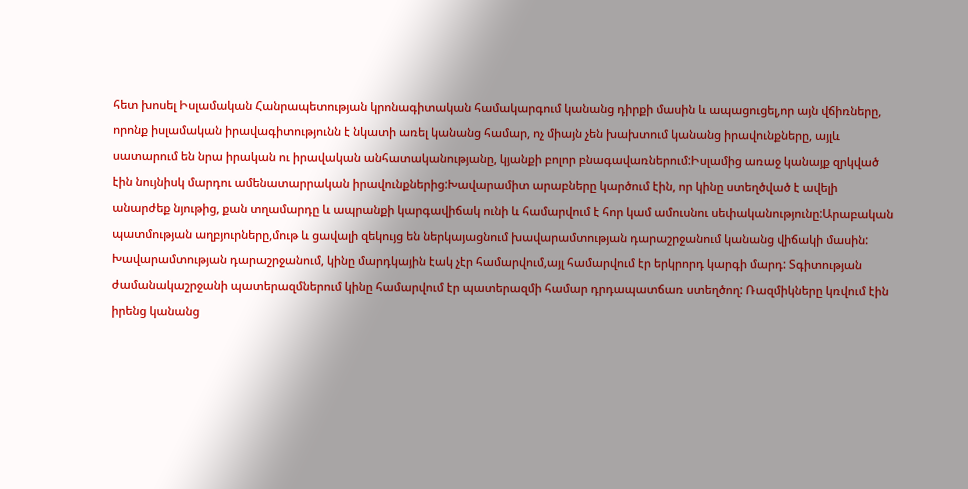հետ խոսել Իսլամական Հանրապետության կրոնագիտական համակարգում կանանց դիրքի մասին և ապացուցել,որ այն վճիռները, որոնք իսլամական իրավագիտությունն է նկատի առել կանանց համար, ոչ միայն չեն խախտում կանանց իրավունքները, այլև սատարում են նրա իրական ու իրավական անհատականությանը, կյանքի բոլոր բնագավառներում:Իսլամից առաջ կանայք զրկված էին նույնիսկ մարդու ամենատարրական իրավունքներից:Խավարամիտ արաբները կարծում էին, որ կինը ստեղծված է ավելի անարժեք նյութից, քան տղամարդը և ապրանքի կարգավիճակ ունի և համարվում է հոր կամ ամուսնու սեփականությունը:Արաբական պատմության աղբյուրները,մութ և ցավալի զեկույց են ներկայացնում խավարամտության դարաշրջանում կանանց վիճակի մասին: Խավարամտության դարաշրջանում, կինը մարդկային էակ չէր համարվում,այլ համարվում էր երկրորդ կարգի մարդ: Տգիտության ժամանակաշրջանի պատերազմներում կինը համարվում էր պատերազմի համար դրդապատճառ ստեղծող: Ռազմիկները կռվում էին իրենց կանանց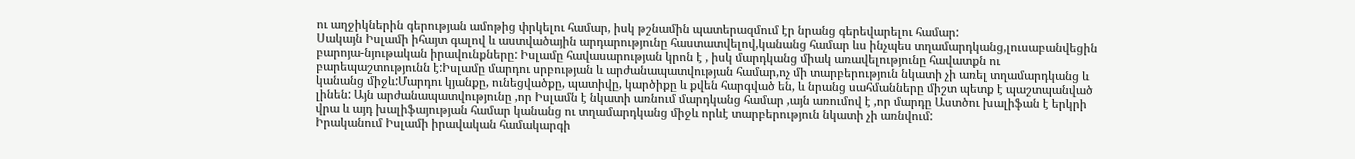ու աղջիկներին գերության ամոթից փրկելու համար, իսկ թշնամին պատերազմում էր նրանց գերեվարելու համար:
Սակայն Իսլամի իհայտ գալով և աստվածային արդարությունը հաստատվելով,կանանց համար ևս ինչպես տղամարդկանց,լուսաբանվեցին բարոյա-նյութական իրավունքները: Իսլամը հավասարության կրոն է , իսկ մարդկանց միակ առավելությունը հավատքն ու բարեպաշտությունն է:Իսլամը մարդու սրբության և արժանապատվության համար,ոչ մի տարբերություն նկատի չի առել տղամարդկանց և կանանց միջև:Մարդու կյանքը, ունեցվածքը, պատիվը, կարծիքը և քվեն հարգված են, և նրանց սահմանները միշտ պետք է պաշտպանված լինեն: Այն արժանապատվությունը ,որ Իսլամն է նկատի առնում մարդկանց համար ,այն առումով է ,որ մարդը Աստծու խալիֆան է երկրի վրա և այդ խալիֆայության համար կանանց ու տղամարդկանց միջև որևէ տարբերություն նկատի չի առնվում:
Իրականում Իսլամի իրավական համակարգի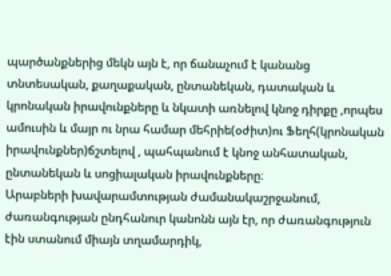պարծանքներից մեկն այն է, որ ճանաչում է կանանց տնտեսական, քաղաքական, ընտանեկան, դատական և կրոնական իրավունքները և նկատի առնելով կնոջ դիրքը ,որպես ամուսին և մայր ու նրա համար մեհրիե(օժիտ)ու Ֆեղհ(կրոնական իրավունքներ)ճշտելով , պահպանում է կնոջ անհատական, ընտանեկան և սոցիալական իրավունքները։
Արաբների խավարամտության ժամանակաշրջանում, ժառանգության ընդհանուր կանոնն այն էր, որ ժառանգություն էին ստանում միայն տղամարդիկ,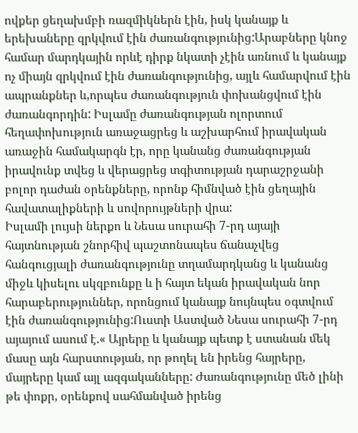ովքեր ցեղախմբի ռազմիկներն էին, իսկ կանայք և երեխաները զրկվում էին ժառանգությունից:Արաբները կնոջ համար մարդկային որևէ դիրք նկատի չէին առնում և կանայք ոչ միայն զրկվում էին ժառանգությունից, այլև համարվում էին ապրանքներ և,որպես ժառանգություն փոխանցվում էին ժառանգորդին: Իսլամը ժառանգության ոլորտում հեղափոխություն առաջացրեց և աշխարհում իրավական առաջին համակարգն էր, որը կանանց ժառանգության իրավունք տվեց և վերացրեց տգիտության դարաշրջանի բոլոր դաժան օրենքները, որոնք հիմնված էին ցեղային հավատալիքների և սովորույթների վրա:
Իսլամի լույսի ներքո և Նեսա սուրահի 7-րդ այայի հայտնության շնորհիվ պաշտոնապես ճանաչվեց հանգուցյալի ժառանգությունը տղամարդկանց և կանանց միջև կիսելու սկզբունքը և ի հայտ եկան իրավական նոր հարաբերություններ, որոնցում կանայք նույնպես օգտվում էին ժառանգությունից:Ուստի Աստված Նեսա սուրահի 7-րդ այայում ասում է.« Այրերը և կանայք պետք է ստանան մեկ մասը այն հարստության, որ թողել են իրենց հայրերը, մայրերը կամ այլ ազգականները: Ժառանգությունը մեծ լինի թե փոքր, օրենքով սահմանված իրենց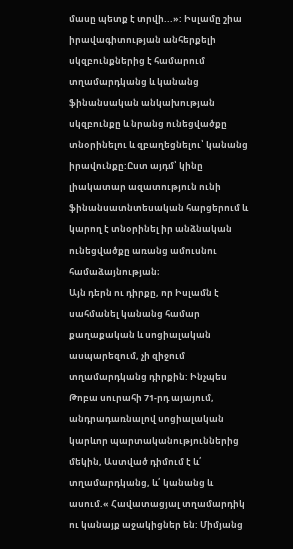մասը պետք է տրվի...»: Իսլամը շիա իրավագիտության անհերքելի սկզբունքներից է համարում տղամարդկանց և կանանց ֆինանսական անկախության սկզբունքը և նրանց ունեցվածքը տնօրինելու և զբաղեցնելու՝ կանանց իրավունքը:Ըստ այդմ՝ կինը լիակատար ազատություն ունի ֆինանսատնտեսական հարցերում և կարող է տնօրինել իր անձնական ունեցվածքը առանց ամուսնու համաձայնության։
Այն դերն ու դիրքը, որ Իսլամն է սահմանել կանանց համար քաղաքական և սոցիալական ասպարեզում, չի զիջում տղամարդկանց դիրքին: Ինչպես Թոբա սուրահի 71-րդ այայում, անդրադառնալով սոցիալական կարևոր պարտականություններից մեկին, Աստված դիմում է և՛ տղամարդկանց, և՛ կանանց և ասում.« Հավատացյալ տղամարդիկ ու կանայք աջակիցներ են: Միմյանց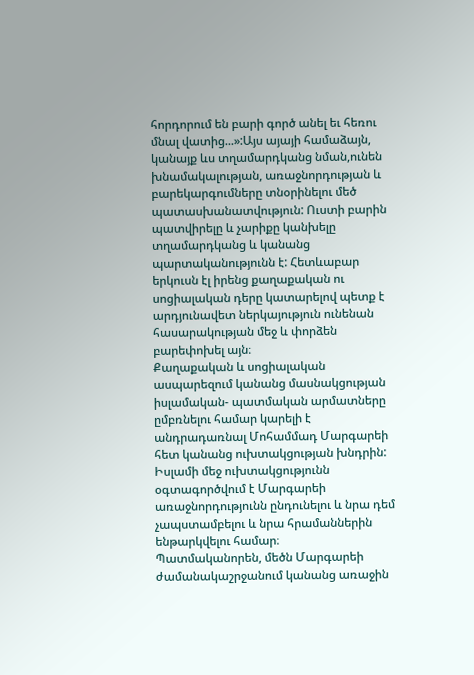հորդորում են բարի գործ անել եւ հեռու մնալ վատից...»:Այս այայի համաձայն, կանայք ևս տղամարդկանց նման,ունեն խնամակալության, առաջնորդության և բարեկարգումները տնօրինելու մեծ պատասխանատվություն: Ուստի բարին պատվիրելը և չարիքը կանխելը տղամարդկանց և կանանց պարտականությունն է: Հետևաբար երկուսն էլ իրենց քաղաքական ու սոցիալական դերը կատարելով պետք է արդյունավետ ներկայություն ունենան հասարակության մեջ և փորձեն բարեփոխել այն։
Քաղաքական և սոցիալական ասպարեզում կանանց մասնակցության իսլամական- պատմական արմատները ըմբռնելու համար կարելի է անդրադառնալ Մոհամմադ Մարգարեի հետ կանանց ուխտակցության խնդրին: Իսլամի մեջ ուխտակցությունն օգտագործվում է Մարգարեի առաջնորդությունն ընդունելու և նրա դեմ չապստամբելու և նրա հրամաններին ենթարկվելու համար։
Պատմականորեն, մեծն Մարգարեի ժամանակաշրջանում կանանց առաջին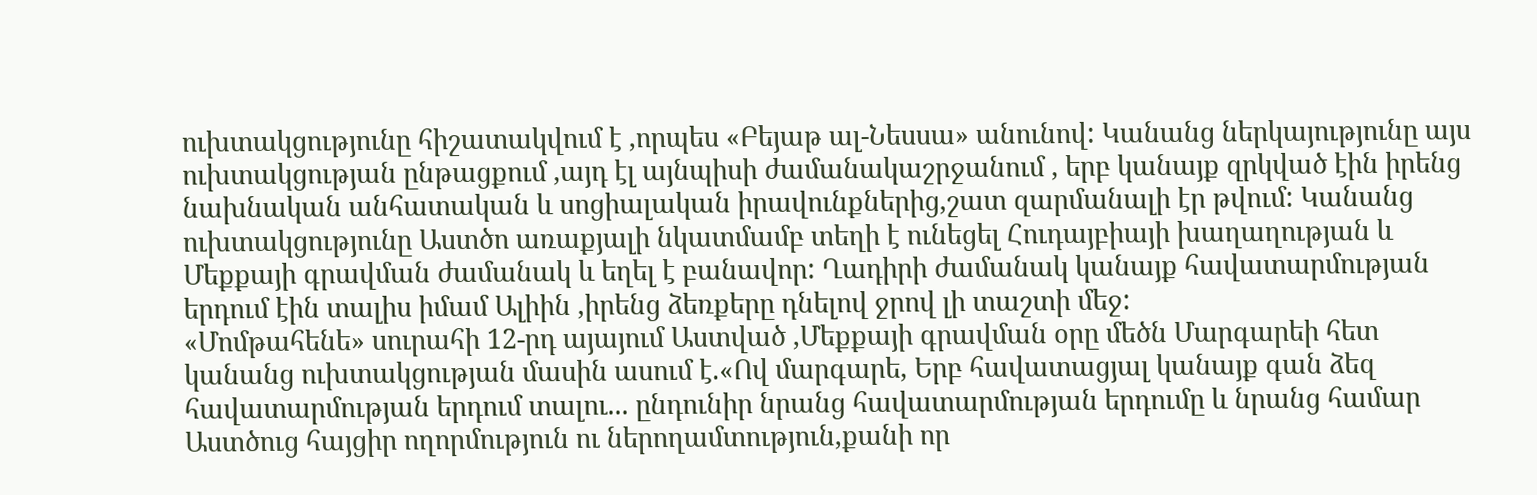ուխտակցությունը հիշատակվում է ,որպես «Բեյաթ ալ-Նեսսա» անունով: Կանանց ներկայությունը այս ուխտակցության ընթացքում ,այդ էլ այնպիսի ժամանակաշրջանում , երբ կանայք զրկված էին իրենց նախնական անհատական և սոցիալական իրավունքներից,շատ զարմանալի էր թվում: Կանանց ուխտակցությունը Աստծո առաքյալի նկատմամբ տեղի է ունեցել Հուդայբիայի խաղաղության և Մեքքայի գրավման ժամանակ և եղել է բանավոր: Ղադիրի ժամանակ կանայք հավատարմության երդում էին տալիս իմամ Ալիին ,իրենց ձեռքերը դնելով ջրով լի տաշտի մեջ:
«Մոմթահենե» սուրահի 12-րդ այայում Աստված ,Մեքքայի գրավման օրը մեծն Մարգարեի հետ կանանց ուխտակցության մասին ասում է.«Ով մարգարե, Երբ հավատացյալ կանայք գան ձեզ հավատարմության երդում տալու... ընդունիր նրանց հավատարմության երդումը և նրանց համար Աստծուց հայցիր ողորմություն ու ներողամտություն,քանի որ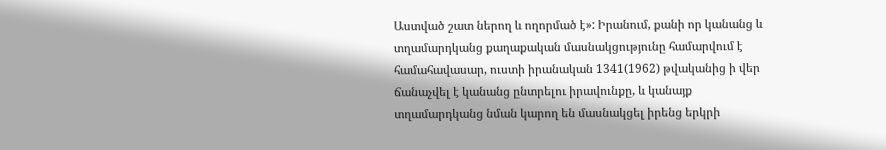Աստված շատ ներող և ողորմած է»: Իրանում, քանի որ կանանց և տղամարդկանց քաղաքական մասնակցությունը համարվում է համահավասար, ուստի իրանական 1341(1962) թվականից ի վեր ճանաչվել է կանանց ընտրելու իրավունքը, և կանայք տղամարդկանց նման կարող են մասնակցել իրենց երկրի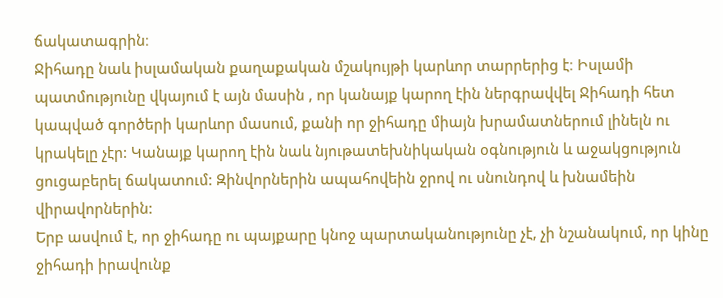ճակատագրին։
Ջիհադը նաև իսլամական քաղաքական մշակույթի կարևոր տարրերից է։ Իսլամի պատմությունը վկայում է այն մասին , որ կանայք կարող էին ներգրավվել Ջիհադի հետ կապված գործերի կարևոր մասում, քանի որ ջիհադը միայն խրամատներում լինելն ու կրակելը չէր: Կանայք կարող էին նաև նյութատեխնիկական օգնություն և աջակցություն ցուցաբերել ճակատում: Զինվորներին ապահովեին ջրով ու սնունդով և խնամեին վիրավորներին:
Երբ ասվում է, որ ջիհադը ու պայքարը կնոջ պարտականությունը չէ, չի նշանակում, որ կինը ջիհադի իրավունք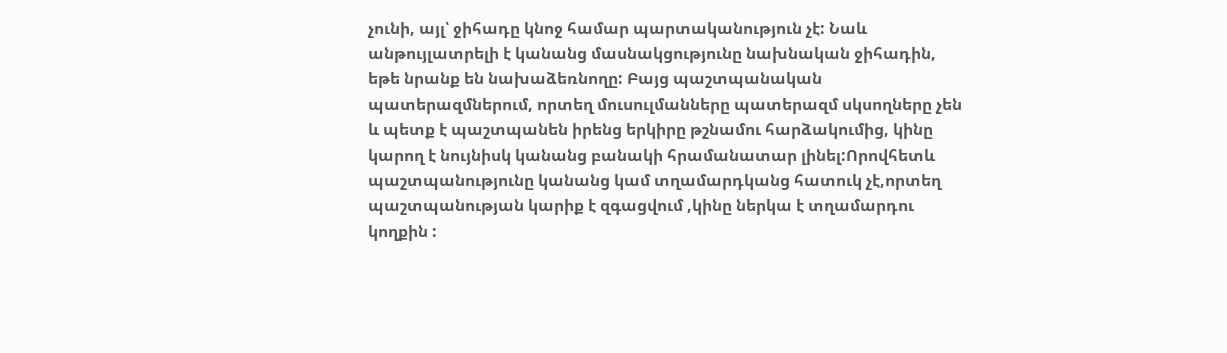չունի, այլ՝ ջիհադը կնոջ համար պարտականություն չէ: Նաև անթույլատրելի է կանանց մասնակցությունը նախնական ջիհադին, եթե նրանք են նախաձեռնողը: Բայց պաշտպանական պատերազմներում, որտեղ մուսուլմանները պատերազմ սկսողները չեն և պետք է պաշտպանեն իրենց երկիրը թշնամու հարձակումից, կինը կարող է նույնիսկ կանանց բանակի հրամանատար լինել:Որովհետև պաշտպանությունը կանանց կամ տղամարդկանց հատուկ չէ,որտեղ պաշտպանության կարիք է զգացվում ,կինը ներկա է տղամարդու կողքին :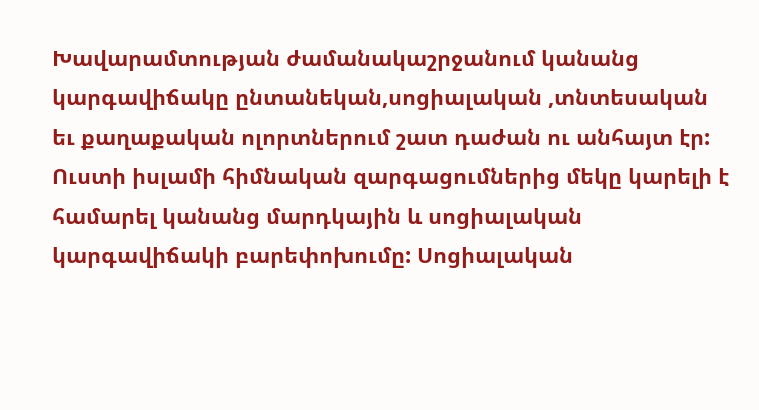Խավարամտության ժամանակաշրջանում կանանց կարգավիճակը ընտանեկան,սոցիալական ,տնտեսական եւ քաղաքական ոլորտներում շատ դաժան ու անհայտ էր: Ուստի իսլամի հիմնական զարգացումներից մեկը կարելի է համարել կանանց մարդկային և սոցիալական կարգավիճակի բարեփոխումը: Սոցիալական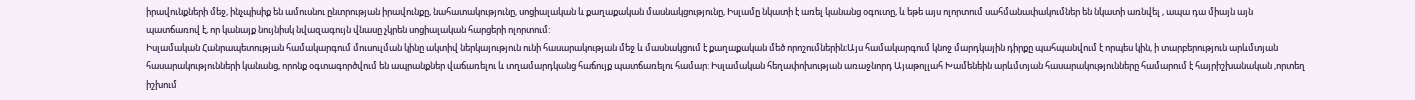իրավունքների մեջ, ինչպիսիք են ամուսնու ընտրության իրավունքը, նահատակությունը, սոցիալական և քաղաքական մասնակցությունը, Իսլամը նկատի է առել կանանց օգուտը, և եթե այս ոլորտում սահմանափակումներ են նկատի առնվել , ապա դա միայն այն պատճառով է, որ կանայք նույնիսկ նվազագույն վնասը չկրեն սոցիալական հարցերի ոլորտում:
Իսլամական Հանրապետության համակարգում մուսուլման կինը ակտիվ ներկայություն ունի հասարակության մեջ և մասնակցում է քաղաքական մեծ որոշումներին։Այս համակարգում կնոջ մարդկային դիրքը պահպանվում է որպես կին, ի տարբերություն արևմտյան հասարակությունների կանանց, որոնք օգտագործվում են ապրանքներ վաճառելու և տղամարդկանց հաճույք պատճառելու համար: Իսլամական հեղափոխության առաջնորդ Այաթոլլահ Խամենեին արևմտյան հասարակությունները համարում է հայրիշխանական ,որտեղ իշխում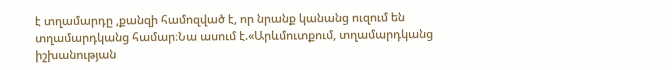է տղամարդը ,քանզի համոզված է, որ նրանք կանանց ուզում են տղամարդկանց համար։Նա ասում է.«Արևմուտքում, տղամարդկանց իշխանության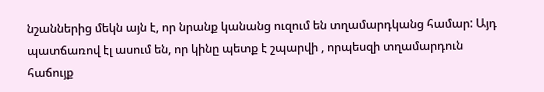նշաններից մեկն այն է, որ նրանք կանանց ուզում են տղամարդկանց համար: Այդ պատճառով էլ ասում են, որ կինը պետք է շպարվի , որպեսզի տղամարդուն հաճույք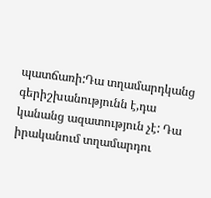պատճառի:Դա տղամարդկանց գերիշխանությունն է,դա կանանց ազատություն չէ: Դա իրականում տղամարդու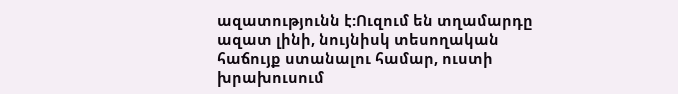ազատությունն է:Ուզում են տղամարդը ազատ լինի, նույնիսկ տեսողական հաճույք ստանալու համար, ուստի խրախուսում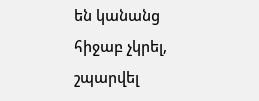են կանանց հիջաբ չկրել, շպարվել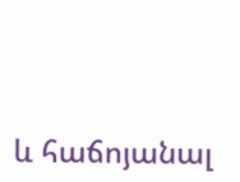և հաճոյանալ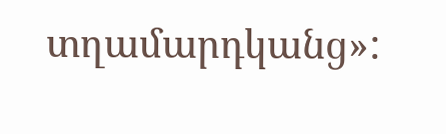տղամարդկանց»: